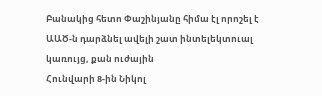Բանակից հետո Փաշինյանը հիմա էլ որոշել է ԱԱԾ-ն դարձնել ավելի շատ ինտելեկտուալ կառույց, քան ուժային
Հունվարի 8-ին Նիկոլ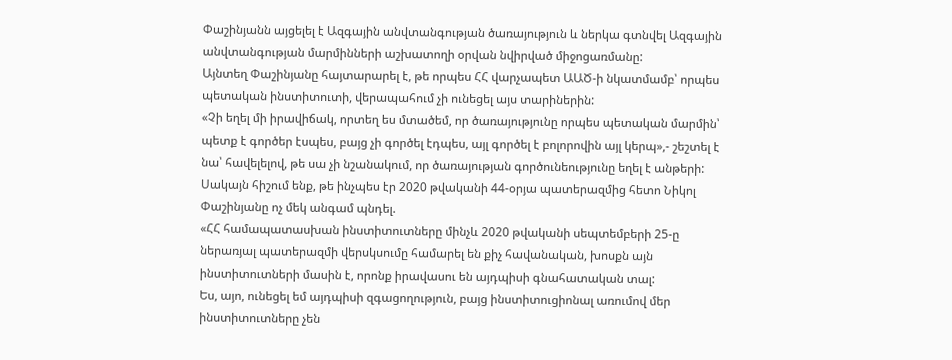Փաշինյանն այցելել է Ազգային անվտանգության ծառայություն և ներկա գտնվել Ազգային անվտանգության մարմինների աշխատողի օրվան նվիրված միջոցառմանը:
Այնտեղ Փաշինյանը հայտարարել է, թե որպես ՀՀ վարչապետ ԱԱԾ-ի նկատմամբ՝ որպես պետական ինստիտուտի, վերապահում չի ունեցել այս տարիներին:
«Չի եղել մի իրավիճակ, որտեղ ես մտածեմ, որ ծառայությունը որպես պետական մարմին՝ պետք է գործեր էսպես, բայց չի գործել էդպես, այլ գործել է բոլորովին այլ կերպ»,- շեշտել է նա՝ հավելելով, թե սա չի նշանակում, որ ծառայության գործունեությունը եղել է անթերի:
Սակայն հիշում ենք, թե ինչպես էր 2020 թվականի 44-օրյա պատերազմից հետո Նիկոլ Փաշինյանը ոչ մեկ անգամ պնդել.
«ՀՀ համապատասխան ինստիտուտները մինչև 2020 թվականի սեպտեմբերի 25-ը ներառյալ պատերազմի վերսկսումը համարել են քիչ հավանական, խոսքն այն ինստիտուտների մասին է, որոնք իրավասու են այդպիսի գնահատական տալ:
Ես, այո, ունեցել եմ այդպիսի զգացողություն, բայց ինստիտուցիոնալ առումով մեր ինստիտուտները չեն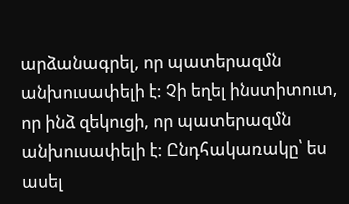արձանագրել, որ պատերազմն անխուսափելի է: Չի եղել ինստիտուտ, որ ինձ զեկուցի, որ պատերազմն անխուսափելի է: Ընդհակառակը՝ ես ասել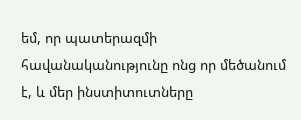եմ, որ պատերազմի հավանականությունը ոնց որ մեծանում է, և մեր ինստիտուտները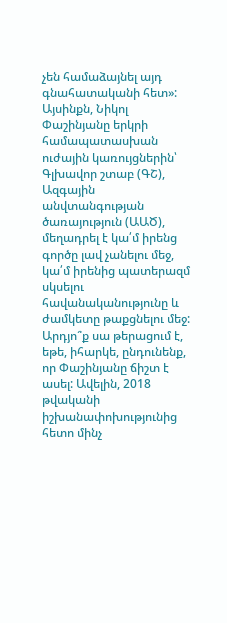չեն համաձայնել այդ գնահատականի հետ»:
Այսինքն, Նիկոլ Փաշինյանը երկրի համապատասխան ուժային կառույցներին՝ Գլխավոր շտաբ (ԳՇ), Ազգային անվտանգության ծառայություն (ԱԱԾ), մեղադրել է կա՛մ իրենց գործը լավ չանելու մեջ, կա՛մ իրենից պատերազմ սկսելու հավանականությունը և ժամկետը թաքցնելու մեջ: Արդյո՞ք սա թերացում է, եթե, իհարկե, ընդունենք, որ Փաշինյանը ճիշտ է ասել: Ավելին, 2018 թվականի իշխանափոխությունից հետո մինչ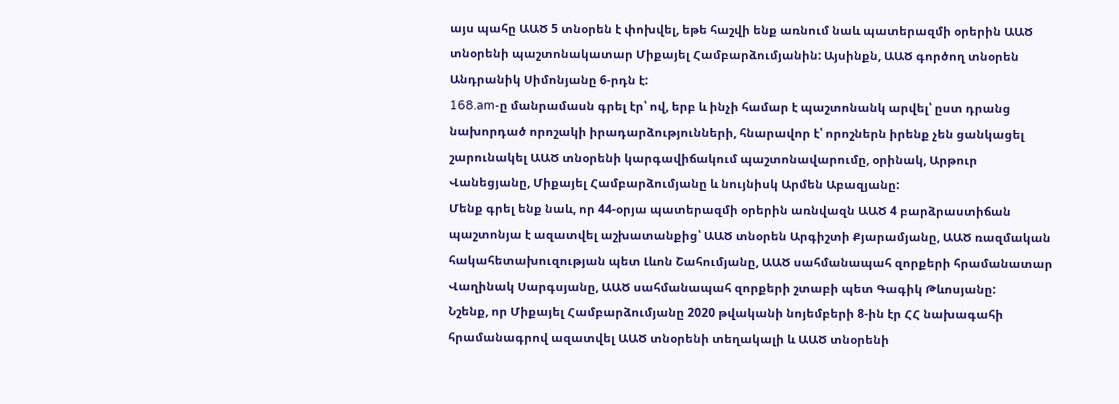այս պահը ԱԱԾ 5 տնօրեն է փոխվել, եթե հաշվի ենք առնում նաև պատերազմի օրերին ԱԱԾ տնօրենի պաշտոնակատար Միքայել Համբարձումյանին: Այսինքն, ԱԱԾ գործող տնօրեն Անդրանիկ Սիմոնյանը 6-րդն է:
168.am-ը մանրամասն գրել էր՝ ով, երբ և ինչի համար է պաշտոնանկ արվել՝ ըստ դրանց նախորդած որոշակի իրադարձությունների, հնարավոր է՝ որոշներն իրենք չեն ցանկացել շարունակել ԱԱԾ տնօրենի կարգավիճակում պաշտոնավարումը, օրինակ, Արթուր Վանեցյանը, Միքայել Համբարձումյանը և նույնիսկ Արմեն Աբազյանը:
Մենք գրել ենք նաև, որ 44-օրյա պատերազմի օրերին առնվազն ԱԱԾ 4 բարձրաստիճան պաշտոնյա է ազատվել աշխատանքից՝ ԱԱԾ տնօրեն Արգիշտի Քյարամյանը, ԱԱԾ ռազմական հակահետախուզության պետ Լևոն Շահումյանը, ԱԱԾ սահմանապահ զորքերի հրամանատար Վաղինակ Սարգսյանը, ԱԱԾ սահմանապահ զորքերի շտաբի պետ Գագիկ Թևոսյանը:
Նշենք, որ Միքայել Համբարձումյանը 2020 թվականի նոյեմբերի 8-ին էր ՀՀ նախագահի հրամանագրով ազատվել ԱԱԾ տնօրենի տեղակալի և ԱԱԾ տնօրենի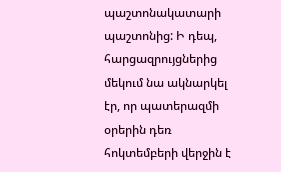պաշտոնակատարի պաշտոնից: Ի դեպ, հարցազրույցներից մեկում նա ակնարկել էր, որ պատերազմի օրերին դեռ հոկտեմբերի վերջին է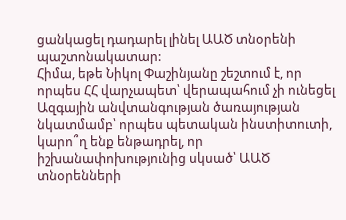ցանկացել դադարել լինել ԱԱԾ տնօրենի պաշտոնակատար:
Հիմա, եթե Նիկոլ Փաշինյանը շեշտում է, որ որպես ՀՀ վարչապետ՝ վերապահում չի ունեցել Ազգային անվտանգության ծառայության նկատմամբ՝ որպես պետական ինստիտուտի, կարո՞ղ ենք ենթադրել, որ իշխանափոխությունից սկսած՝ ԱԱԾ տնօրենների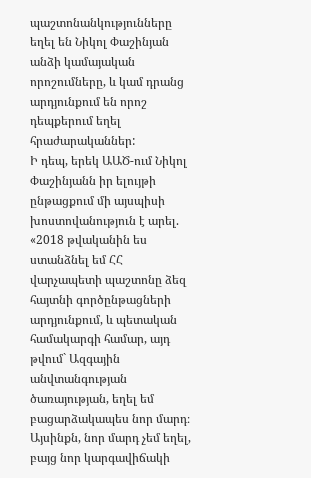պաշտոնանկությունները եղել են Նիկոլ Փաշինյան անձի կամայական որոշումները, և կամ դրանց արդյունքում են որոշ դեպքերում եղել հրաժարականներ:
Ի դեպ, երեկ ԱԱԾ-ում Նիկոլ Փաշինյանն իր ելույթի ընթացքում մի այսպիսի խոստովանություն է արել.
«2018 թվականին ես ստանձնել եմ ՀՀ վարչապետի պաշտոնը ձեզ հայտնի գործընթացների արդյունքում, և պետական համակարգի համար, այդ թվում` Ազգային անվտանգության ծառայության, եղել եմ բացարձակապես նոր մարդ։ Այսինքն, նոր մարդ չեմ եղել, բայց նոր կարգավիճակի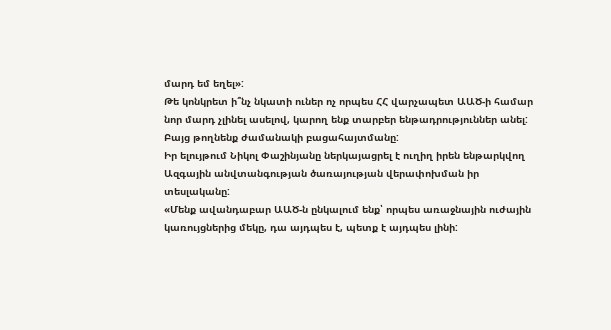մարդ եմ եղել»:
Թե կոնկրետ ի՞նչ նկատի ուներ ոչ որպես ՀՀ վարչապետ ԱԱԾ-ի համար նոր մարդ չլինել ասելով, կարող ենք տարբեր ենթադրություններ անել: Բայց թողնենք ժամանակի բացահայտմանը:
Իր ելույթում Նիկոլ Փաշինյանը ներկայացրել է ուղիղ իրեն ենթարկվող Ազգային անվտանգության ծառայության վերափոխման իր տեսլականը:
«Մենք ավանդաբար ԱԱԾ-ն ընկալում ենք՝ որպես առաջնային ուժային կառույցներից մեկը, դա այդպես է, պետք է այդպես լինի: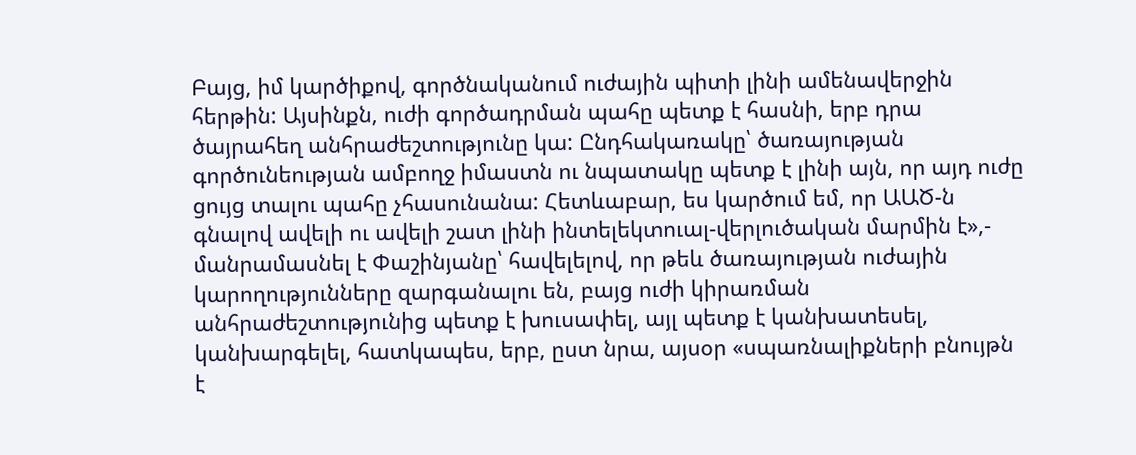Բայց, իմ կարծիքով, գործնականում ուժային պիտի լինի ամենավերջին հերթին: Այսինքն, ուժի գործադրման պահը պետք է հասնի, երբ դրա ծայրահեղ անհրաժեշտությունը կա: Ընդհակառակը՝ ծառայության գործունեության ամբողջ իմաստն ու նպատակը պետք է լինի այն, որ այդ ուժը ցույց տալու պահը չհասունանա: Հետևաբար, ես կարծում եմ, որ ԱԱԾ-ն գնալով ավելի ու ավելի շատ լինի ինտելեկտուալ-վերլուծական մարմին է»,- մանրամասնել է Փաշինյանը՝ հավելելով, որ թեև ծառայության ուժային կարողությունները զարգանալու են, բայց ուժի կիրառման անհրաժեշտությունից պետք է խուսափել, այլ պետք է կանխատեսել, կանխարգելել, հատկապես, երբ, ըստ նրա, այսօր «սպառնալիքների բնույթն է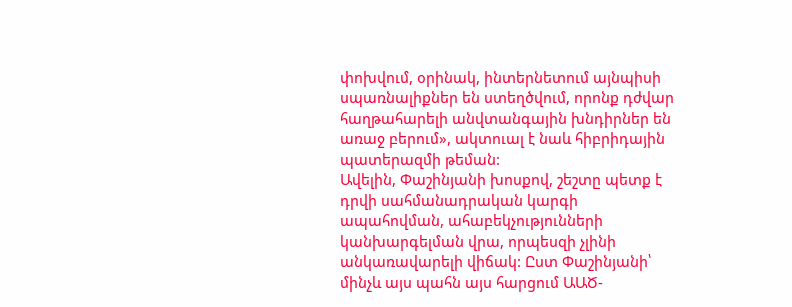փոխվում, օրինակ, ինտերնետում այնպիսի սպառնալիքներ են ստեղծվում, որոնք դժվար հաղթահարելի անվտանգային խնդիրներ են առաջ բերում», ակտուալ է նաև հիբրիդային պատերազմի թեման:
Ավելին, Փաշինյանի խոսքով, շեշտը պետք է դրվի սահմանադրական կարգի ապահովման, ահաբեկչությունների կանխարգելման վրա, որպեսզի չլինի անկառավարելի վիճակ: Ըստ Փաշինյանի՝ մինչև այս պահն այս հարցում ԱԱԾ-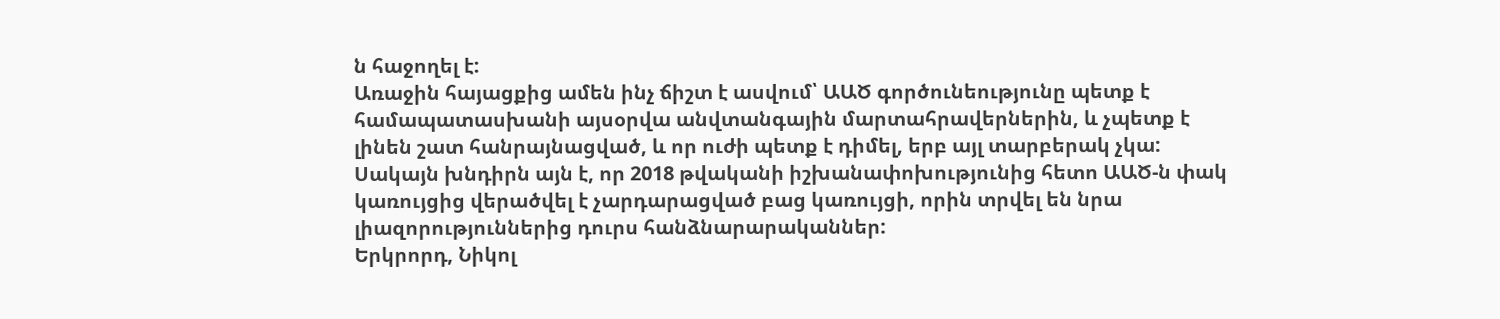ն հաջողել է:
Առաջին հայացքից ամեն ինչ ճիշտ է ասվում՝ ԱԱԾ գործունեությունը պետք է համապատասխանի այսօրվա անվտանգային մարտահրավերներին, և չպետք է լինեն շատ հանրայնացված, և որ ուժի պետք է դիմել, երբ այլ տարբերակ չկա: Սակայն խնդիրն այն է, որ 2018 թվականի իշխանափոխությունից հետո ԱԱԾ-ն փակ կառույցից վերածվել է չարդարացված բաց կառույցի, որին տրվել են նրա լիազորություններից դուրս հանձնարարականներ:
Երկրորդ, Նիկոլ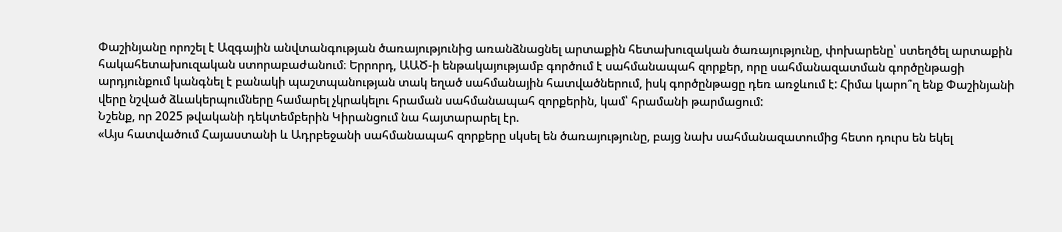Փաշինյանը որոշել է Ազգային անվտանգության ծառայությունից առանձնացնել արտաքին հետախուզական ծառայությունը, փոխարենը՝ ստեղծել արտաքին հակահետախուզական ստորաբաժանում։ Երրորդ, ԱԱԾ-ի ենթակայությամբ գործում է սահմանապահ զորքեր, որը սահմանազատման գործընթացի արդյունքում կանգնել է բանակի պաշտպանության տակ եղած սահմանային հատվածներում, իսկ գործընթացը դեռ առջևում է: Հիմա կարո՞ղ ենք Փաշինյանի վերը նշված ձևակերպումները համարել չկրակելու հրաման սահմանապահ զորքերին, կամ՝ հրամանի թարմացում:
Նշենք, որ 2025 թվականի դեկտեմբերին Կիրանցում նա հայտարարել էր.
«Այս հատվածում Հայաստանի և Ադրբեջանի սահմանապահ զորքերը սկսել են ծառայությունը, բայց նախ սահմանազատումից հետո դուրս են եկել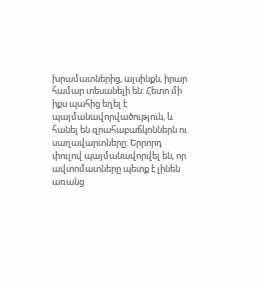խրամատներից, այսինքն, իրար համար տեսանելի են: Հետո մի իքս պահից եղել է պայմանավորվածություն, և հանել են զրահաբաճկոններն ու սաղավարտները: Երրորդ փուլով պայմանավորվել են, որ ավտոմատները պետք է լինեն առանց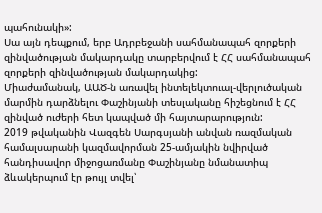պահունակի»:
Սա այն դեպքում, երբ Ադրբեջանի սահմանապահ զորքերի զինվածության մակարդակը տարբերվում է ՀՀ սահմանապահ զորքերի զինվածության մակարդակից:
Միաժամանակ, ԱԱԾ-ն առավել ինտելեկտուալ-վերլուծական մարմին դարձնելու Փաշինյանի տեսլականը հիշեցնում է ՀՀ զինված ուժերի հետ կապված մի հայտարարություն:
2019 թվականին Վազգեն Սարգսյանի անվան ռազմական համալսարանի կազմավորման 25-ամյակին նվիրված հանդիսավոր միջոցառմանը Փաշինյանը նմանատիպ ձևակերպում էր թույլ տվել՝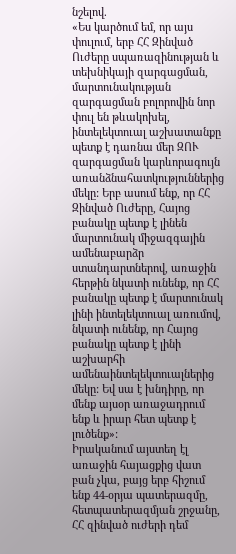նշելով.
«Ես կարծում եմ, որ այս փուլում, երբ ՀՀ Զինված Ուժերը սպառազինության և տեխնիկայի զարգացման, մարտունակության զարգացման բոլորովին նոր փուլ են թևակոխել, ինտելեկտուալ աշխատանքը պետք է դառնա մեր ԶՈՒ զարգացման կարևորագույն առանձնահատկություններից մեկը: Երբ ասում ենք, որ ՀՀ Զինված Ուժերը, Հայոց բանակը պետք է լինեն մարտունակ միջազգային ամենաբարձր ստանդարտներով, առաջին հերթին նկատի ունենք, որ ՀՀ բանակը պետք է մարտունակ լինի ինտելեկտուալ առումով, նկատի ունենք, որ Հայոց բանակը պետք է լինի աշխարհի ամենաինտելեկտուալներից մեկը: Եվ սա է խնդիրը, որ մենք այսօր առաջադրում ենք և իրար հետ պետք է լուծենք»:
Իրականում այստեղ էլ առաջին հայացքից վատ բան չկա, բայց երբ հիշում ենք 44-օրյա պատերազմը, հետպատերազմյան շրջանը, ՀՀ զինված ուժերի դեմ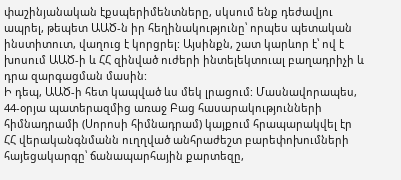փաշինյանական էքսպերիմենտները, սկսում ենք դեժավյու ապրել, թեպետ ԱԱԾ-ն իր հեղինակությունը՝ որպես պետական ինստիտուտ, վաղուց է կորցրել: Այսինքն, շատ կարևոր է՝ ով է խոսում ԱԱԾ-ի և ՀՀ զինված ուժերի ինտելեկտուալ բաղադրիչի և դրա զարգացման մասին:
Ի դեպ, ԱԱԾ-ի հետ կապված ևս մեկ լրացում: Մասնավորապես, 44-օրյա պատերազմից առաջ Բաց հասարակությունների հիմնադրամի (Սորոսի հիմնադրամ) կայքում հրապարակվել էր ՀՀ վերականգնմանն ուղղված անհրաժեշտ բարեփոխումների հայեցակարգը՝ ճանապարհային քարտեզը,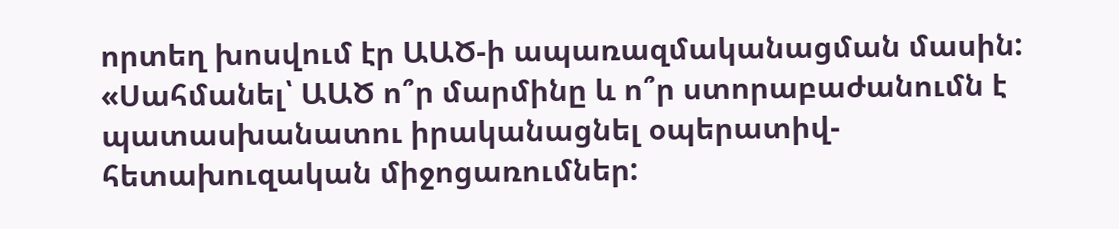որտեղ խոսվում էր ԱԱԾ-ի ապառազմականացման մասին:
«Սահմանել՝ ԱԱԾ ո՞ր մարմինը և ո՞ր ստորաբաժանումն է պատասխանատու իրականացնել օպերատիվ-հետախուզական միջոցառումներ: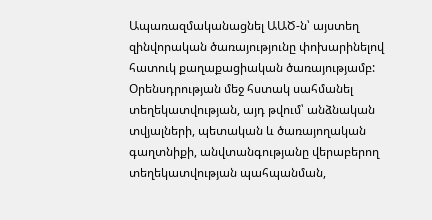Ապառազմականացնել ԱԱԾ-ն՝ այստեղ զինվորական ծառայությունը փոխարինելով հատուկ քաղաքացիական ծառայությամբ: Օրենսդրության մեջ հստակ սահմանել տեղեկատվության, այդ թվում՝ անձնական տվյալների, պետական և ծառայողական գաղտնիքի, անվտանգությանը վերաբերող տեղեկատվության պահպանման,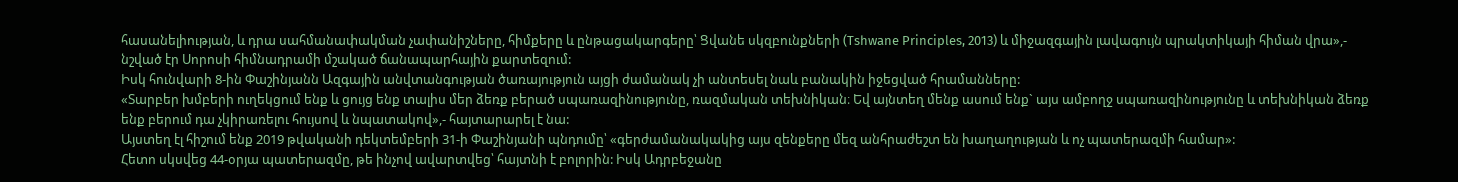հասանելիության, և դրա սահմանափակման չափանիշները, հիմքերը և ընթացակարգերը՝ Ցվանե սկզբունքների (Tshwane Principles, 2013) և միջազգային լավագույն պրակտիկայի հիման վրա»,- նշված էր Սորոսի հիմնադրամի մշակած ճանապարհային քարտեզում:
Իսկ հունվարի 8-ին Փաշինյանն Ազգային անվտանգության ծառայություն այցի ժամանակ չի անտեսել նաև բանակին իջեցված հրամանները:
«Տարբեր խմբերի ուղեկցում ենք և ցույց ենք տալիս մեր ձեռք բերած սպառազինությունը, ռազմական տեխնիկան։ Եվ այնտեղ մենք ասում ենք` այս ամբողջ սպառազինությունը և տեխնիկան ձեռք ենք բերում դա չկիրառելու հույսով և նպատակով»,- հայտարարել է նա:
Այստեղ էլ հիշում ենք 2019 թվականի դեկտեմբերի 31-ի Փաշինյանի պնդումը՝ «գերժամանակակից այս զենքերը մեզ անհրաժեշտ են խաղաղության և ոչ պատերազմի համար»:
Հետո սկսվեց 44-օրյա պատերազմը, թե ինչով ավարտվեց՝ հայտնի է բոլորին: Իսկ Ադրբեջանը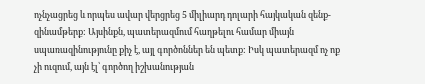ոչնչացրեց և որպես ավար վերցրեց 5 միլիարդ դոլարի հայկական զենք-զինամթերք: Այսինքն, պատերազմում հաղթելու համար միայն սպառազինությունը քիչ է, այլ գործոններ են պետք: Իսկ պատերազմ ոչ ոք չի ուզում, այն էլ՝ գործող իշխանության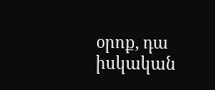օրոք, դա իսկական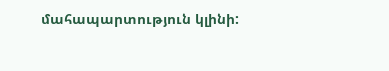մահապարտություն կլինի: